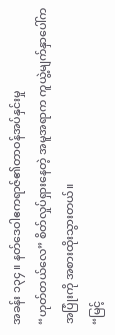အခန်း ၁၃၄ ။ နတ်ဒေဝါဧကရာဇ်၏တာဝန်အပ်နှင်းမှု
“ဟုတ်တယ်လေ” စိတ်လှုပ်ရှားနေတဲ့ အမူအရာက ကူယွဲ့မျက်နှာပေါ်က အပြုံးကို အစားထိုးသွားတယ်။
“မြင့်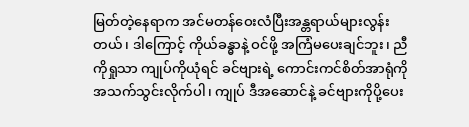မြတ်တဲ့နေရာက အင်မတန်ဝေးလံပြီးအန္တရာယ်များလွန်းတယ်၊ ဒါကြောင့် ကိုယ်ခန္ဓာနဲ့ ဝင်ဖို့ အကြံမပေးချင်ဘူး၊ ညီကိုရှုသာ ကျုပ်ကိုယုံရင် ခင်ဗျားရဲ့ ကောင်းကင်စိတ်အာရုံကို အသက်သွင်းလိုက်ပါ၊ ကျုပ် ဒီအဆောင်နဲ့ ခင်ဗျားကိုပို့ပေး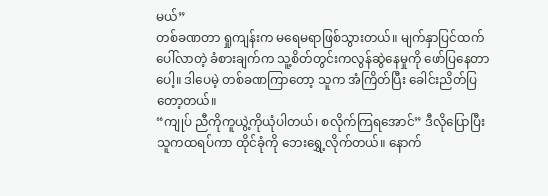မယ်”
တစ်ခဏတာ ရှုကျန်းက မရေမရာဖြစ်သွားတယ်။ မျက်နှာပြင်ထက်ပေါ်လာတဲ့ ခံစားချက်က သူ့စိတ်တွင်းကလွန်ဆွဲနေမှုကို ဖော်ပြနေတာပေါ့။ ဒါပေမဲ့ တစ်ခဏကြာတော့ သူက အံကြိတ်ပြီး ခေါင်းညိတ်ပြတော့တယ်။
“ကျုပ် ညီကိုကူယွဲ့ကိုယုံပါတယ်၊ စလိုက်ကြရအောင်” ဒီလိုပြောပြီး သူကထရပ်ကာ ထိုင်ခုံကို ဘေးရွှေ့လိုက်တယ်။ နောက်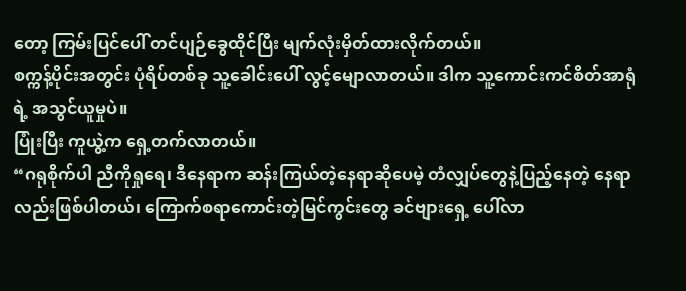တော့ ကြမ်းပြင်ပေါ် တင်ပျဉ်ခွေထိုင်ပြီး မျက်လုံးမှိတ်ထားလိုက်တယ်။
စက္ကန့်ပိုင်းအတွင်း ပုံရိပ်တစ်ခု သူ့ခေါင်းပေါ် လွင့်မျောလာတယ်။ ဒါက သူ့ကောင်းကင်စိတ်အာရုံရဲ့ အသွင်ယူမှုပဲ။
ပြုံးပြီး ကူယွဲ့က ရှေ့တက်လာတယ်။
“ဂရုစိုက်ပါ ညီကိုရှုရေ၊ ဒီနေရာက ဆန်းကြယ်တဲ့နေရာဆိုပေမဲ့ တံလျှပ်တွေနဲ့ပြည့်နေတဲ့ နေရာလည်းဖြစ်ပါတယ်၊ ကြောက်စရာကောင်းတဲ့မြင်ကွင်းတွေ ခင်ဗျားရှေ့ ပေါ်လာ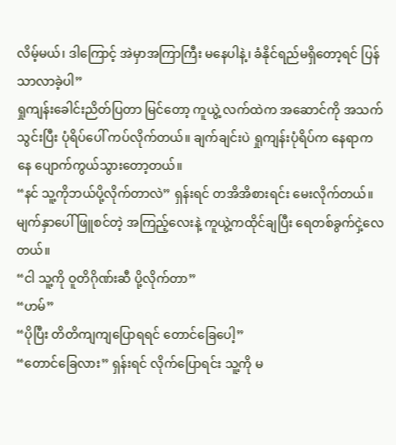လိမ့်မယ်၊ ဒါကြောင့် အဲမှာအကြာကြီး မနေပါနဲ့၊ ခံနိုင်ရည်မရှိတော့ရင် ပြန်သာလာခဲ့ပါ”
ရှုကျန်းခေါင်းညိတ်ပြတာ မြင်တော့ ကူယွဲ့ လက်ထဲက အဆောင်ကို အသက်သွင်းပြီး ပုံရိပ်ပေါ် ကပ်လိုက်တယ်။ ချက်ချင်းပဲ ရှုကျန်းပုံရိပ်က နေရာကနေ ပျောက်ကွယ်သွားတော့တယ်။
“နင် သူ့ကိုဘယ်ပို့လိုက်တာလဲ” ရှန်းရင် တအိအိစားရင်း မေးလိုက်တယ်။
မျက်နှာပေါ် ဖြူစင်တဲ့ အကြည့်လေးနဲ့ ကူယွဲ့ကထိုင်ချပြီး ရေတစ်ခွက်ငှဲ့လေတယ်။
“ငါ သူ့ကို ဝူတိဂိုဏ်းဆီ ပို့လိုက်တာ”
“ဟမ်”
“ပိုပြီး တိတိကျကျပြောရရင် တောင်ခြေပေါ့”
“တောင်ခြေလား” ရှန်းရင် လိုက်ပြောရင်း သူ့ကို မ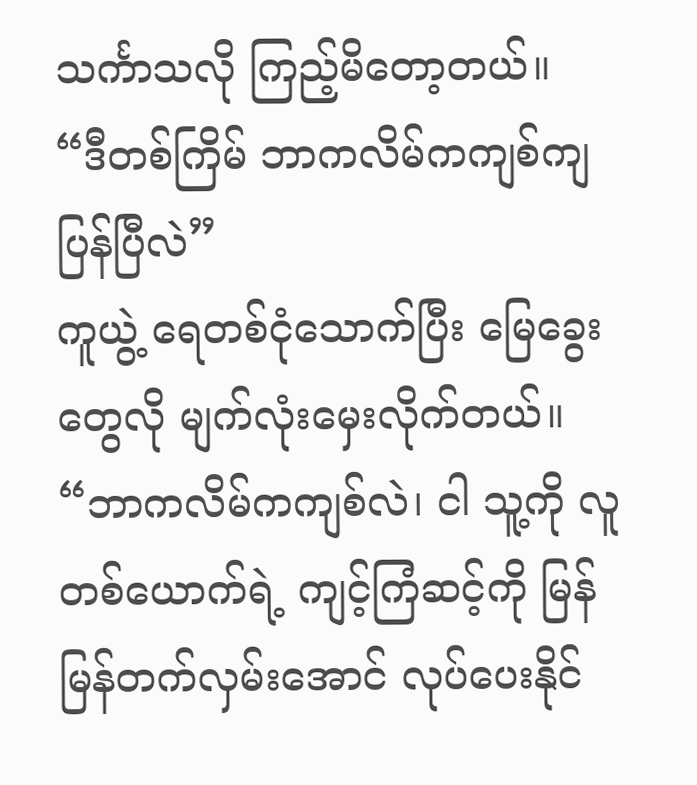သင်္ကာသလို ကြည့်မိတော့တယ်။
“ဒီတစ်ကြိမ် ဘာကလိမ်ကကျစ်ကျပြန်ပြီလဲ”
ကူယွဲ့ ရေတစ်ငုံသောက်ပြီး မြေခွေးတွေလို မျက်လုံးမှေးလိုက်တယ်။
“ဘာကလိမ်ကကျစ်လဲ၊ ငါ သူ့ကို လူတစ်ယောက်ရဲ့ ကျင့်ကြံဆင့်ကို မြန်မြန်တက်လှမ်းအောင် လုပ်ပေးနိုင်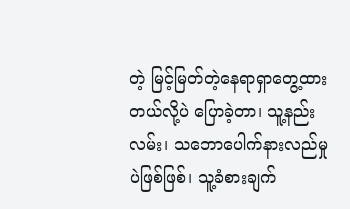တဲ့ မြင့်မြတ်တဲ့နေရာရှာတွေ့ထားတယ်လို့ပဲ ပြောခဲ့တာ၊ သူ့နည်းလမ်း၊ သဘောပေါက်နားလည်မှုပဲဖြစ်ဖြစ်၊ သူ့ခံစားချက်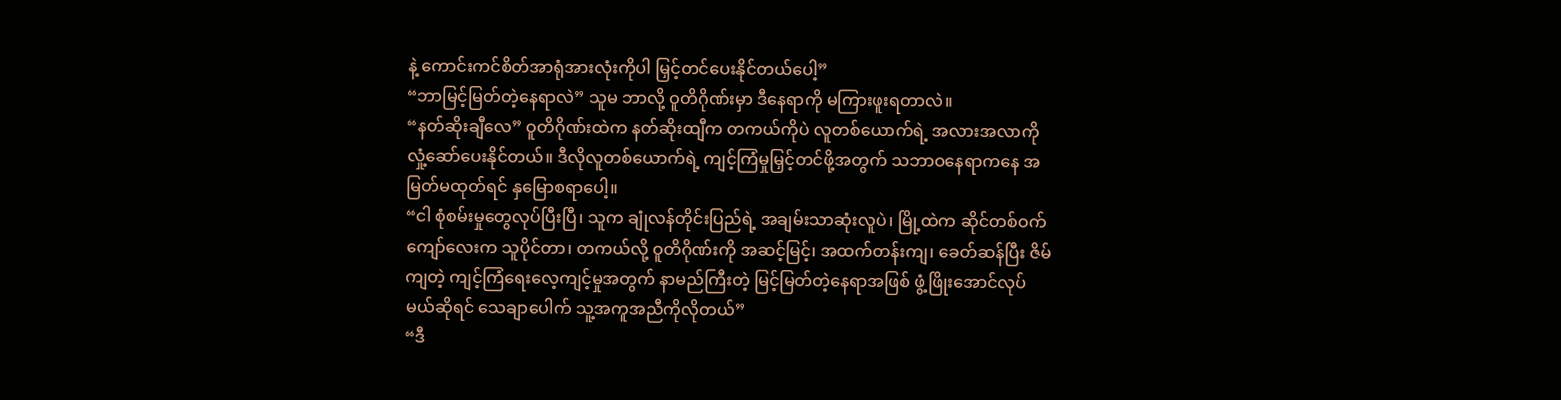နဲ့ ကောင်းကင်စိတ်အာရုံအားလုံးကိုပါ မြှင့်တင်ပေးနိုင်တယ်ပေါ့”
“ဘာမြင့်မြတ်တဲ့နေရာလဲ” သူမ ဘာလို့ ဝူတိဂိုဏ်းမှာ ဒီနေရာကို မကြားဖူးရတာလဲ။
“နတ်ဆိုးချီလေ” ဝူတိဂိုဏ်းထဲက နတ်ဆိုးထျီက တကယ်ကိုပဲ လူတစ်ယောက်ရဲ့ အလားအလာကို လှုံ့ဆော်ပေးနိုင်တယ်။ ဒီလိုလူတစ်ယောက်ရဲ့ ကျင့်ကြံမှုမြှင့်တင်ဖို့အတွက် သဘာဝနေရာကနေ အမြတ်မထုတ်ရင် နှမြောစရာပေါ့။
“ငါ စုံစမ်းမှုတွေလုပ်ပြီးပြီ၊ သူက ချုံလန်တိုင်းပြည်ရဲ့ အချမ်းသာဆုံးလူပဲ၊ မြို့ထဲက ဆိုင်တစ်ဝက်ကျော်လေးက သူပိုင်တာ၊ တကယ်လို့ ဝူတိဂိုဏ်းကို အဆင့်မြင့်၊ အထက်တန်းကျ၊ ခေတ်ဆန်ပြီး ဇိမ်ကျတဲ့ ကျင့်ကြံရေးလေ့ကျင့်မှုအတွက် နာမည်ကြီးတဲ့ မြင့်မြတ်တဲ့နေရာအဖြစ် ဖွံ့ဖြိုးအောင်လုပ်မယ်ဆိုရင် သေချာပေါက် သူ့အကူအညီကိုလိုတယ်”
“ဒီ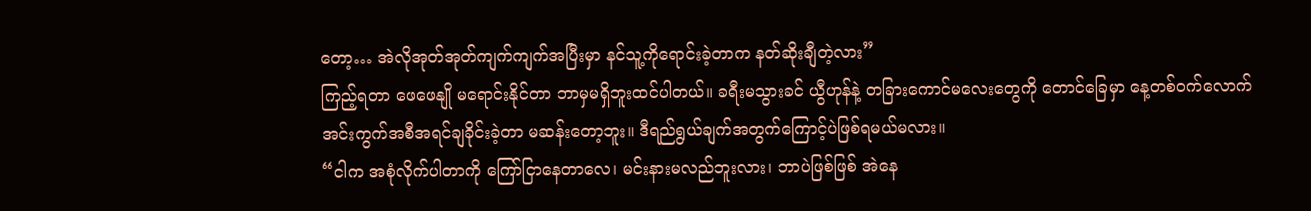တော့… အဲလိုအုတ်အုတ်ကျက်ကျက်အပြီးမှာ နင်သူ့ကိုရောင်းခဲ့တာက နတ်ဆိုးချီတဲ့လား”
ကြည့်ရတာ ဖေဖေနျို မရောင်းနိုင်တာ ဘာမှမရှိဘူးထင်ပါတယ်။ ခရီးမသွားခင် ယွီဟုန်နဲ့ တခြားကောင်မလေးတွေကို တောင်ခြေမှာ နေ့တစ်ဝက်လောက် အင်းကွက်အစီအရင်ချခိုင်းခဲ့တာ မဆန်းတော့ဘူး။ ဒီရည်ရွယ်ချက်အတွက်ကြောင့်ပဲဖြစ်ရမယ်မလား။
“ငါက အစုံလိုက်ပါတာကို ကြော်ငြာနေတာလေ၊ မင်းနားမလည်ဘူးလား၊ ဘာပဲဖြစ်ဖြစ် အဲနေ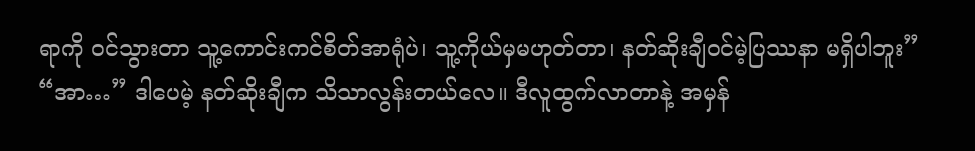ရာကို ဝင်သွားတာ သူ့ကောင်းကင်စိတ်အာရုံပဲ၊ သူ့ကိုယ်မှမဟုတ်တာ၊ နတ်ဆိုးချီဝင်မဲ့ပြဿနာ မရှိပါဘူး”
“အာ…” ဒါပေမဲ့ နတ်ဆိုးချီက သိသာလွန်းတယ်လေ။ ဒီလူထွက်လာတာနဲ့ အမှန်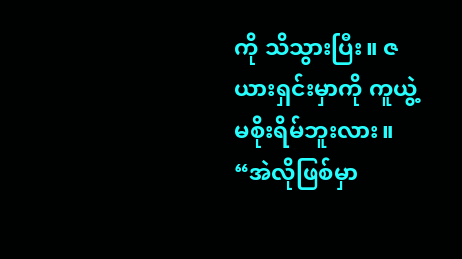ကို သိသွားပြီး။ ဇယားရှင်းမှာကို ကူယွဲ့ မစိုးရိမ်ဘူးလား။
“အဲလိုဖြစ်မှာ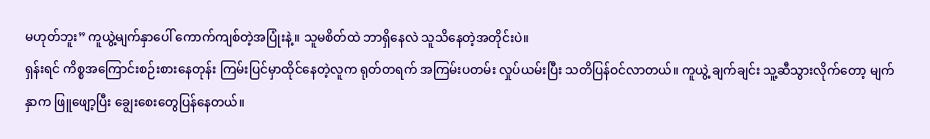မဟုတ်ဘူး” ကူယွဲ့မျက်နှာပေါ် ကောက်ကျစ်တဲ့အပြုံးနဲ့။ သူမစိတ်ထဲ ဘာရှိနေလဲ သူသိနေတဲ့အတိုင်းပဲ။
ရှန်းရင် ကိစ္စအကြောင်းစဉ်းစားနေတုန်း ကြမ်းပြင်မှာထိုင်နေတဲ့လူက ရုတ်တရက် အကြမ်းပတမ်း လှုပ်ယမ်းပြီး သတိပြန်ဝင်လာတယ်။ ကူယွဲ့ ချက်ချင်း သူ့ဆီသွားလိုက်တော့ မျက်နှာက ဖြူဖျော့ပြီး ချွေးစေးတွေပြန်နေတယ်။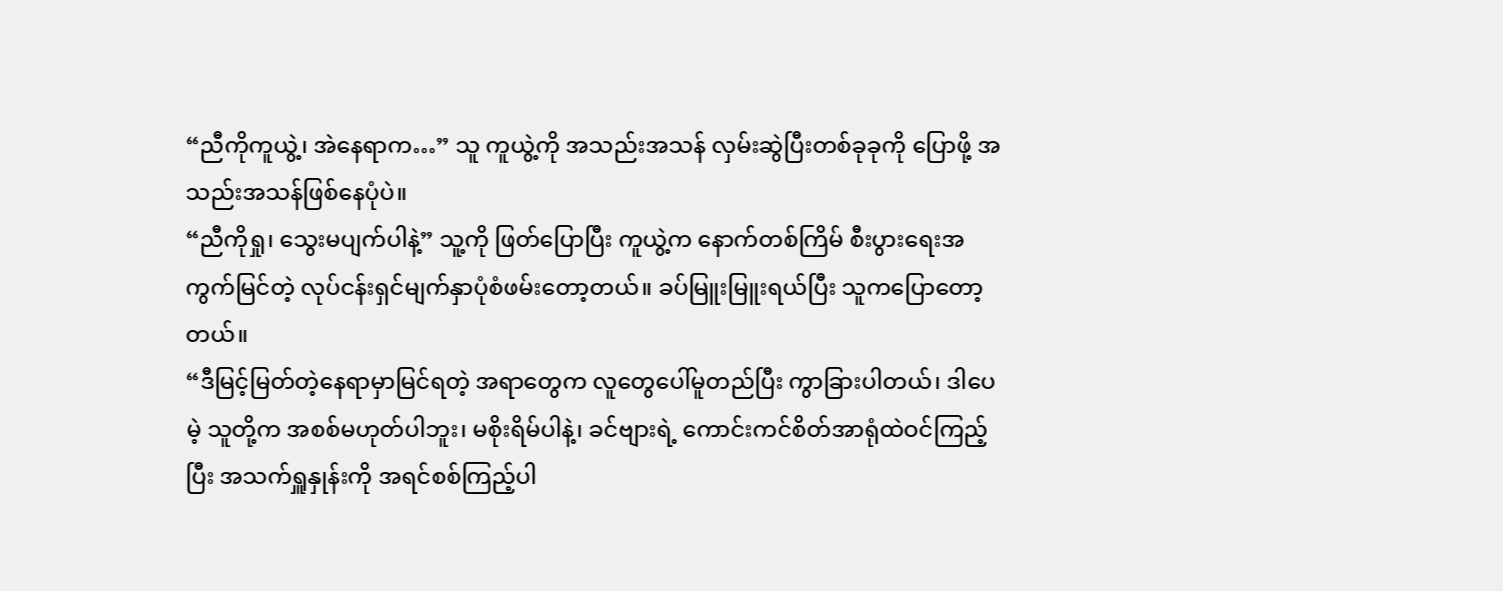“ညီကိုကူယွဲ့၊ အဲနေရာက…” သူ ကူယွဲ့ကို အသည်းအသန် လှမ်းဆွဲပြီးတစ်ခုခုကို ပြောဖို့ အသည်းအသန်ဖြစ်နေပုံပဲ။
“ညီကိုရှု၊ သွေးမပျက်ပါနဲ့” သူ့ကို ဖြတ်ပြောပြီး ကူယွဲ့က နောက်တစ်ကြိမ် စီးပွားရေးအကွက်မြင်တဲ့ လုပ်ငန်းရှင်မျက်နှာပုံစံဖမ်းတော့တယ်။ ခပ်မြူးမြူးရယ်ပြီး သူကပြောတော့တယ်။
“ဒီမြင့်မြတ်တဲ့နေရာမှာမြင်ရတဲ့ အရာတွေက လူတွေပေါ်မူတည်ပြီး ကွာခြားပါတယ်၊ ဒါပေမဲ့ သူတို့က အစစ်မဟုတ်ပါဘူး၊ မစိုးရိမ်ပါနဲ့၊ ခင်ဗျားရဲ့ ကောင်းကင်စိတ်အာရုံထဲဝင်ကြည့်ပြီး အသက်ရှူနှုန်းကို အရင်စစ်ကြည့်ပါ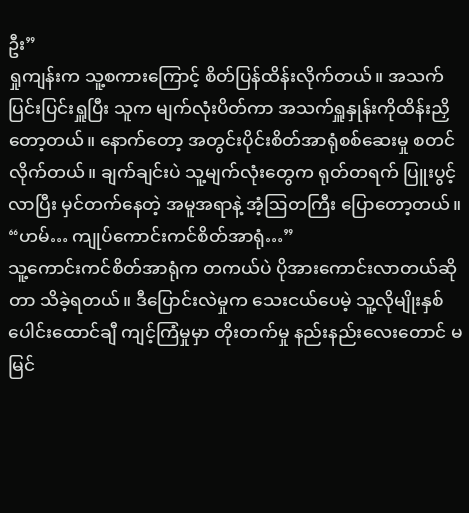ဦး”
ရှုကျန်းက သူ့စကားကြောင့် စိတ်ပြန်ထိန်းလိုက်တယ်။ အသက်ပြင်းပြင်းရှူပြီး သူက မျက်လုံးပိတ်ကာ အသက်ရှူနှုန်းကိုထိန်းညှိတော့တယ်။ နောက်တော့ အတွင်းပိုင်းစိတ်အာရုံစစ်ဆေးမှု စတင်လိုက်တယ်။ ချက်ချင်းပဲ သူ့မျက်လုံးတွေက ရုတ်တရက် ပြူးပွင့်လာပြီး မှင်တက်နေတဲ့ အမူအရာနဲ့ အံ့ဩတကြီး ပြောတော့တယ်။
“ဟမ်… ကျုပ်ကောင်းကင်စိတ်အာရုံ…”
သူ့ကောင်းကင်စိတ်အာရုံက တကယ်ပဲ ပိုအားကောင်းလာတယ်ဆိုတာ သိခဲ့ရတယ်။ ဒီပြောင်းလဲမှုက သေးငယ်ပေမဲ့ သူ့လိုမျိုးနှစ်ပေါင်းထောင်ချီ ကျင့်ကြံမှုမှာ တိုးတက်မှု နည်းနည်းလေးတောင် မမြင်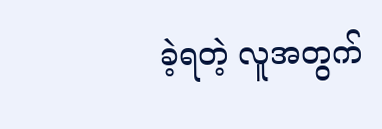ခဲ့ရတဲ့ လူအတွက်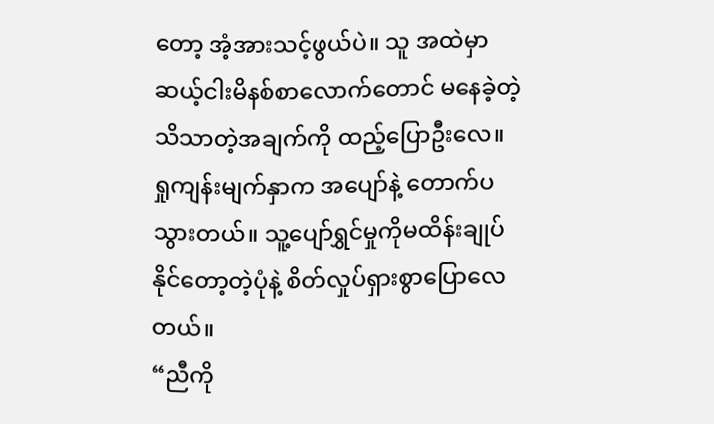တော့ အံ့အားသင့်ဖွယ်ပဲ။ သူ အထဲမှာ ဆယ့်ငါးမိနစ်စာလောက်တောင် မနေခဲ့တဲ့ သိသာတဲ့အချက်ကို ထည့်ပြောဦးလေ။
ရှုကျန်းမျက်နှာက အပျော်နဲ့ တောက်ပသွားတယ်။ သူ့ပျော်ရွှင်မှုကိုမထိန်းချုပ်နိုင်တော့တဲ့ပုံနဲ့ စိတ်လှုပ်ရှားစွာပြောလေတယ်။
“ညီကို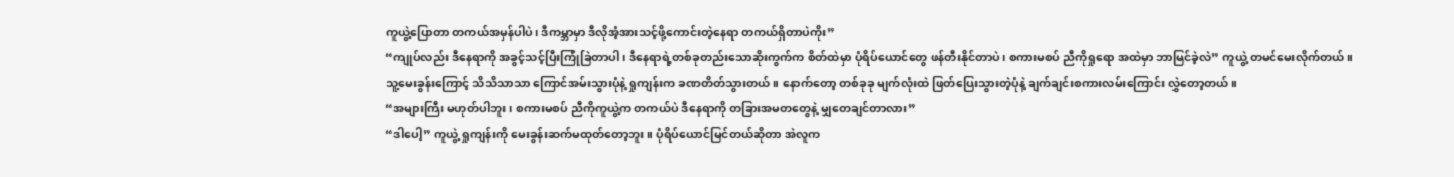ကူယွဲ့ပြောတာ တကယ်အမှန်ပါပဲ၊ ဒီကမ္ဘာမှာ ဒီလိုအံ့အားသင့်ဖို့ကောင်းတဲ့နေရာ တကယ်ရှိတာပဲကိုး”
“ကျုပ်လည်း ဒီနေရာကို အခွင့်သင့်ပြီးကြုံခြဲတာပါ၊ ဒီနေရာရဲ့တစ်ခုတည်းသောဆိုးကွက်က စိတ်ထဲမှာ ပုံရိပ်ယောင်တွေ ဖန်တီးနိုင်တာပဲ၊ စကားမစပ် ညီကိုရှုရော အထဲမှာ ဘာမြင်ခဲ့လဲ” ကူယွဲ့ တမင်မေးလိုက်တယ်။
သူ့မေးခွန်းကြောင့် သိသိသာသာ ကြောင်အမ်းသွားပုံနဲ့ ရှုကျန်းက ခဏတိတ်သွားတယ်။ နောက်တော့ တစ်ခုခု မျက်လုံးထဲ ဖြတ်ပြေးသွားတဲ့ပုံနဲ့ ချက်ချင်းစကားလမ်းကြောင်း လွှဲတော့တယ်။
“အများကြီး မဟုတ်ပါဘူး၊ စကားမစပ် ညီကိုကူယွဲ့က တကယ်ပဲ ဒီနေရာကို တခြားအမတတွေနဲ့ မျှတေချင်တာလား”
“ဒါပေါ့” ကူယွဲ့ ရှုကျန်းကို မေးခွန်းဆက်မထုတ်တော့ဘူး။ ပုံရိပ်ယောင်မြင်တယ်ဆိုတာ အဲလူက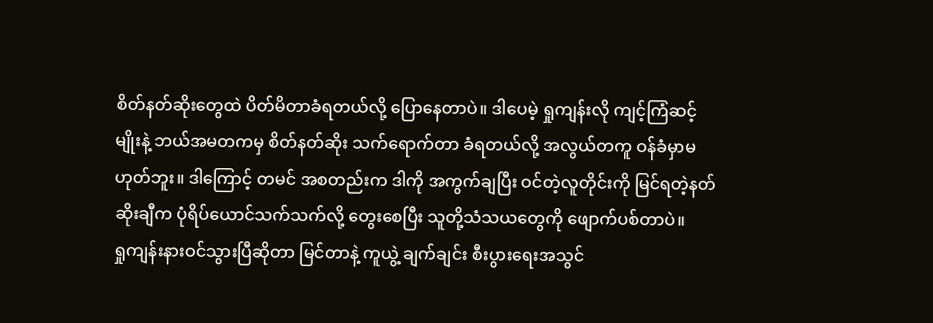စိတ်နတ်ဆိုးတွေထဲ ပိတ်မိတာခံရတယ်လို့ ပြောနေတာပဲ။ ဒါပေမဲ့ ရှုကျန်းလို ကျင့်ကြံဆင့်မျိုးနဲ့ ဘယ်အမတကမှ စိတ်နတ်ဆိုး သက်ရောက်တာ ခံရတယ်လို့ အလွယ်တကူ ဝန်ခံမှာမဟုတ်ဘူး။ ဒါကြောင့် တမင် အစတည်းက ဒါကို အကွက်ချပြီး ဝင်တဲ့လူတိုင်းကို မြင်ရတဲ့နတ်ဆိုးချီက ပုံရိပ်ယောင်သက်သက်လို့ တွေးစေပြီး သူတို့သံသယတွေကို ဖျောက်ပစ်တာပဲ။
ရှုကျန်းနားဝင်သွားပြီဆိုတာ မြင်တာနဲ့ ကူယွဲ့ ချက်ချင်း စီးပွားရေးအသွင်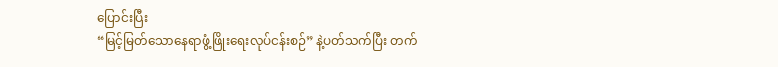ပြောင်းပြီး
“မြင့်မြတ်သောနေရာဖွံ့ဖြိုးရေးလုပ်ငန်းစဉ်” နဲ့ပတ်သက်ပြီး တက်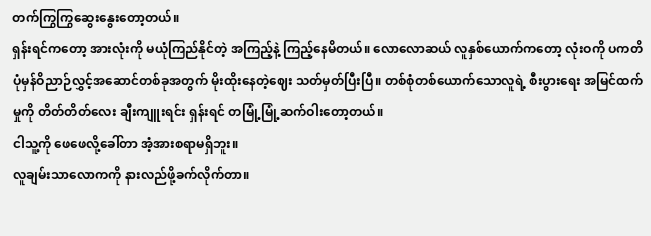တက်ကြွကြွဆွေးနွေးတော့တယ်။
ရှန်းရင်ကတော့ အားလုံးကို မယုံကြည်နိုင်တဲ့ အကြည့်နဲ့ ကြည့်နေမိတယ်။ လောလောဆယ် လူနှစ်ယောက်ကတော့ လုံးဝကို ပကတိပုံမှန်ဝိညာဉ်လွှင့်အဆောင်တစ်ခုအတွက် မိုးထိုးနေတဲ့ဈေး သတ်မှတ်ပြီးပြီ။ တစ်စုံတစ်ယောက်သောလူရဲ့ စီးပွားရေး အမြင်ထက်မှုကို တိတ်တိတ်လေး ချီးကျူးရင်း ရှန်းရင် တမြုံ့မြုံ့ဆက်ဝါးတော့တယ်။
ငါသူ့ကို ဖေဖေလို့ခေါ်တာ အံ့အားစရာမရှိဘူး။
လူချမ်းသာလောကကို နားလည်ဖို့ခက်လိုက်တာ။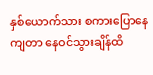နှစ်ယောက်သား စကားပြောနေကျတာ နေဝင်သွားချိန်ထိ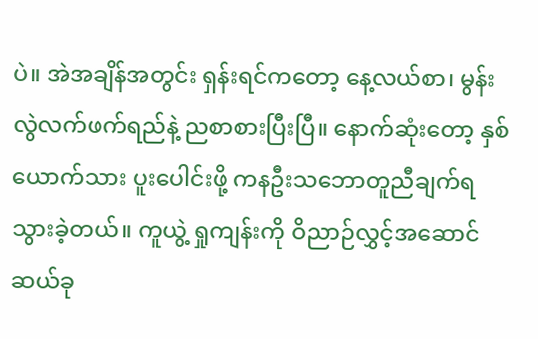ပဲ။ အဲအချိန်အတွင်း ရှန်းရင်ကတော့ နေ့လယ်စာ၊ မွန်းလွဲလက်ဖက်ရည်နဲ့ ညစာစားပြီးပြီ။ နောက်ဆုံးတော့ နှစ်ယောက်သား ပူးပေါင်းဖို့ ကနဦးသဘောတူညီချက်ရသွားခဲ့တယ်။ ကူယွဲ့ ရှုကျန်းကို ဝိညာဉ်လွှင့်အဆောင်ဆယ်ခု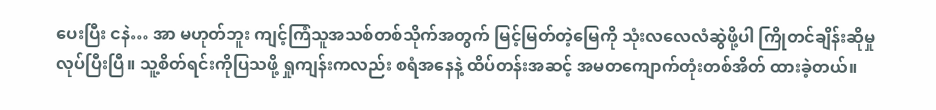ပေးပြီး ငနဲ… အာ မဟုတ်ဘူး ကျင့်ကြံသူအသစ်တစ်သိုက်အတွက် မြင့်မြတ်တဲ့မြေကို သုံးလလေလံဆွဲဖို့ပါ ကြိုတင်ချိန်းဆိုမှုလုပ်ပြီးပြီ။ သူ့စိတ်ရင်းကိုပြသဖို့ ရှုကျန်းကလည်း စရံအနေနဲ့ ထိပ်တန်းအဆင့် အမတကျောက်တုံးတစ်အိတ် ထားခဲ့တယ်။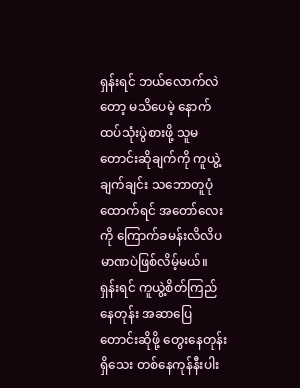ရှန်းရင် ဘယ်လောက်လဲတော့ မသိပေမဲ့ နောက်ထပ်သုံးပွဲစားဖို့ သူမတောင်းဆိုချက်ကို ကူယွဲ့ ချက်ချင်း သဘောတူပုံထောက်ရင် အတော်လေးကို ကြောက်ခမန်းလိလိပမာဏပဲဖြစ်လိမ့်မယ်။
ရှန်းရင် ကူယွဲ့စိတ်ကြည်နေတုန်း အဆာပြေတောင်းဆိုဖို့ တွေးနေတုန်းရှိသေး တစ်နေကုန်နီးပါး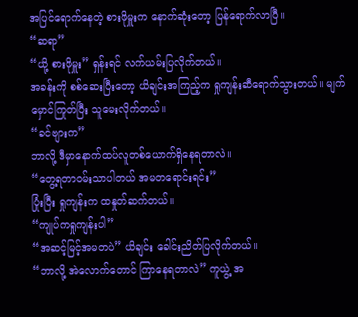အပြင်ရောက်နေတဲ့ စားဖိုမှူးက နောက်ဆုံးတော့ ပြန်ရောက်လာပြီ။
“ဆရာ”
“ယို့ စားဖိုမှူး” ရှန်းရင် လက်ယမ်းပြလိုက်တယ်။
အခန်းကို စစ်ဆေးပြီးတော့ ယိချင်းအကြည့်က ရှုကျန်းဆီရောက်သွားတယ်။ မျက်မှောင်ကြုတ်ပြီး သူမေးလိုက်တယ်။
“ခင်ဗျားက”
ဘာလို့ ဒီမှာနောက်ထပ်လူတစ်ယောက်ရှိနေရတာလဲ။
“တွေ့ရတာဝမ်းသာပါတယ် အမတရောင်းရင်း”
ပြုံးပြီး ရှုကျန်းက ထနှုတ်ဆက်တယ်။
“ကျုပ်ကရှုကျန်းပါ”
“အဆင့်မြင့်အမတပဲ” ယိချင်း ခေါင်းညိတ်ပြလိုက်တယ်။
“ဘာလို့ အဲလောက်တောင် ကြာနေရတာလဲ” ကူယွဲ့ အ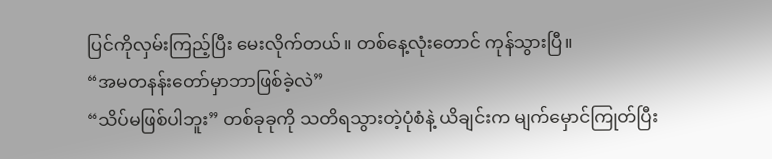ပြင်ကိုလှမ်းကြည့်ပြီး မေးလိုက်တယ်။ တစ်နေ့လုံးတောင် ကုန်သွားပြီ။
“အမတနန်းတော်မှာဘာဖြစ်ခဲ့လဲ”
“သိပ်မဖြစ်ပါဘူး” တစ်ခုခုကို သတိရသွားတဲ့ပုံစံနဲ့ ယိချင်းက မျက်မှောင်ကြုတ်ပြီး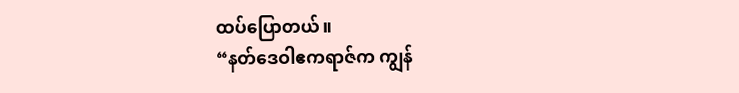ထပ်ပြောတယ်။
“နတ်ဒေဝါဧကရာဇ်က ကျွန်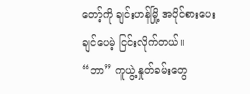တော့်ကို ချင်းဟန်မြို့ အပိုင်စားပေးချင်ပေမဲ့ ငြင်းလိုက်တယ်။
“ဘာ” ကူယွဲ့ နှုတ်ခမ်းတွေ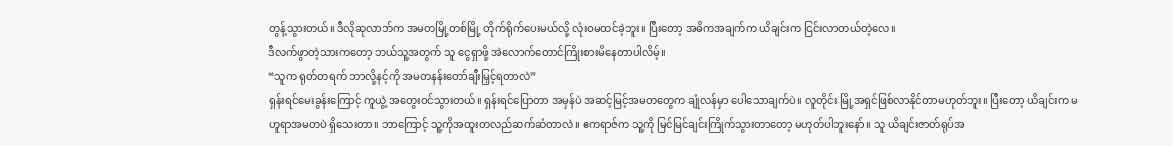တွန့်သွားတယ်။ ဒီလိုဆုလာဘ်က အမတမြို့တစ်မြို့ တိုက်ရိုက်ပေးမယ်လို့ လုံးဝမထင်ခဲ့ဘူး။ ပြီးတော့ အဓိကအချက်က ယိချင်းက ငြင်းလာတယ်တဲ့လေ။
ဒီလက်ဖွာတဲ့သားကတော့ ဘယ်သူ့အတွက် သူ ငွေရှာဖို့ အဲလောက်တောင်ကြိုးစားမိနေတာပါလိမ့်။
“သူက ရုတ်တရက် ဘာလို့နင့်ကို အမတနန်းတော်ချီးမြှင့်ရတာလဲ”
ရှန်းရင်မေးခွန်းကြောင့် ကူယွဲ့ အတွေးဝင်သွားတယ်။ ရှန်းရင်ပြောတာ အမှန်ပဲ အဆင့်မြင့်အမတတွေက ချုံလန်မှာ ပေါသောချက်ပဲ။ လူတိုင်း မြို့အရှင်ဖြစ်လာနိုင်တာမဟုတ်ဘူး။ ပြီးတော့ ယိချင်းက မဟူရာအမတပဲ ရှိသေးတာ။ ဘာကြောင့် သူ့ကိုအထူးတလည်ဆက်ဆံတာလဲ။ ဧကရာဇ်က သူ့ကို မြင်မြင်ချင်းကြိုက်သွားတာတော့ မဟုတ်ပါဘူးနော်။ သူ ယိချင်းဇာတ်ရုပ်အ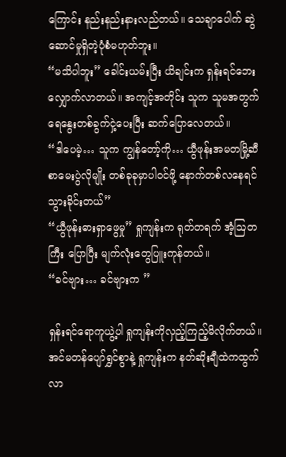ကြောင်း နည်းနည်းနားလည်တယ်။ သေချာပေါက် ဆွဲဆောင်မှုရှိတဲ့ပုံစံမဟုတ်ဘူး။
“မသိပါဘူး” ခေါင်းယမ်းပြီး ယိချင်းက ရှန်းရင်ဘေးလျှောက်လာတယ်။ အကျင့်အတိုင်း သူက သူမအတွက် ရေနွေးတစ်ခွက်ငှဲ့ပေးပြီး ဆက်ပြောလေတယ်။
“ဒါပေမဲ့… သူက ကျွန်တော့်ကို… ယွီဖုန်းအမတမြို့ဆီ စာမေးပွဲလိုမျိုး တစ်ခုခုမှာပါဝင်ဖို့ နောက်တစ်လနေရင် သွားခိုင်းတယ်”
“ယွီဖုန်းဓားရှာဖွေမှု” ရှုကျန်းက ရုတ်တရက် အံ့ဩတကြီး ပြောပြီး မျက်လုံးတွေပြူးကုန်တယ်။
“ခင်ဗျား… ခင်ဗျားက ”

ရှန်းရင်ရောကူယွဲ့ပါ ရှုကျန်းကိုလှည့်ကြည့်မိလိုက်တယ်။
အင်မတန်ပျော်ရွှင်စွာနဲ့ ရှုကျန်းက နတ်ဆိုးချီထဲကထွက်လာ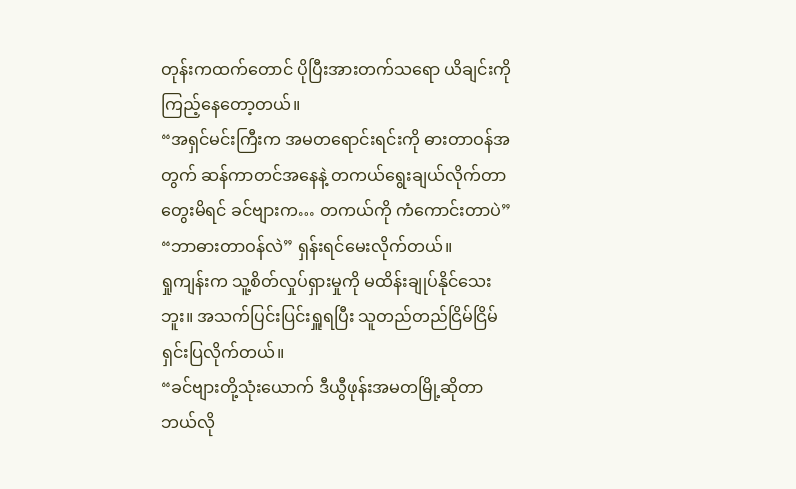တုန်းကထက်တောင် ပိုပြီးအားတက်သရော ယိချင်းကို ကြည့်နေတော့တယ်။
“အရှင်မင်းကြီးက အမတရောင်းရင်းကို ဓားတာဝန်အတွက် ဆန်ကာတင်အနေနဲ့ တကယ်ရွေးချယ်လိုက်တာ တွေးမိရင် ခင်ဗျားက… တကယ်ကို ကံကောင်းတာပဲ”
“ဘာဓားတာဝန်လဲ” ရှန်းရင်မေးလိုက်တယ်။
ရှုကျန်းက သူ့စိတ်လှုပ်ရှားမှုကို မထိန်းချုပ်နိုင်သေးဘူး။ အသက်ပြင်းပြင်းရှူရပြီး သူတည်တည်ငြိမ်ငြိမ် ရှင်းပြလိုက်တယ်။
“ခင်ဗျားတို့သုံးယောက် ဒီယွီဖုန်းအမတမြို့ဆိုတာ ဘယ်လို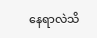နေရာလဲသိ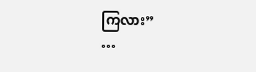ကြလား”
…